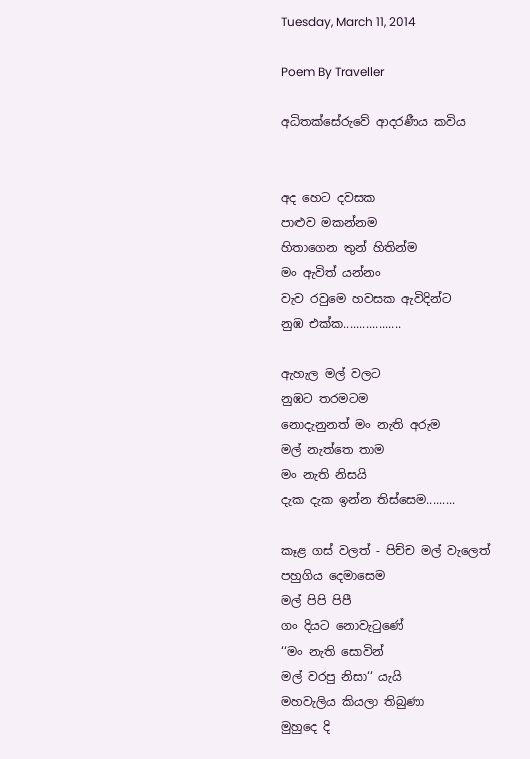Tuesday, March 11, 2014

Poem By Traveller

අධිතක්සේරුවේ ආදරණීය කවිය


අද හෙට දවසක
පාළුව මකන්නම
හිතාගෙන තුන් හිතින්ම
මං ඇවිත් යන්නං
වැව රවුමෙ හවසක ඇවිදින්ට
නුඹ එක්ක..................

ඇහැල මල් වලට
නුඹට තරමටම
නොදැනුනත් මං නැති අරුම
මල් නැත්තෙ තාම
මං නැති නිසයි
දැක දැක ඉන්න තිස්සෙම‍.........

කෑළ ගස් වලත් - පිච්ච මල් වැලෙත්
පහුගිය දෙමාසෙම
මල් පිපි පිපී
ගං දියට නොවැටුණේ
‘‘මං නැති සොවින්
මල් වරපු නිසා‘‘ යැයි
මහවැලිය කියලා තිබුණා
මුහුදෙ දි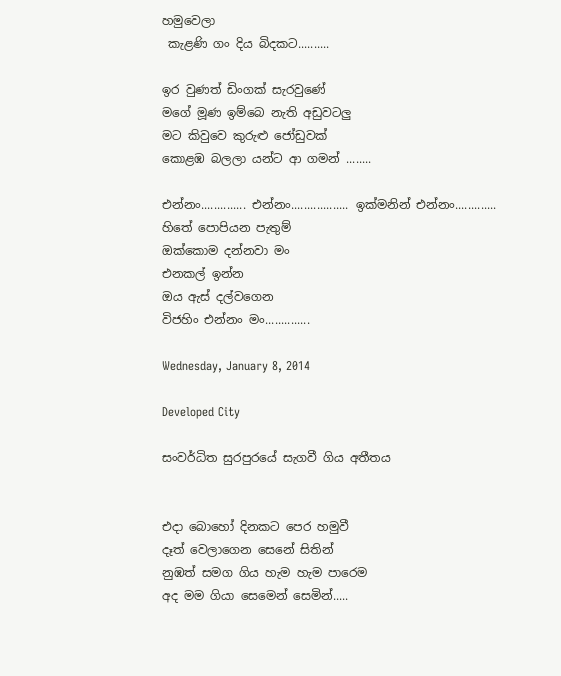හමුවෙලා
 කැළණි ගං දිය බිදකට..........

ඉර වුණත් ඩිංගක් සැරවුණේ
මගේ මූණ ඉම්බෙ නැති අඩුවටලු
මට කිවුවෙ කුරුළු ජෝඩුවක්
කොළඹ බලලා යන්ට ආ ගමන් ........

එන්නං.............. එන්නං.................. ඉක්මනින් එන්නං.............
හිතේ පොපියන පැතුම්
ඔක්කොම දන්නවා මං
එනකල් ඉන්න
ඔය ඇස් දල්වගෙන
විජහිං එන්නං මං..............

Wednesday, January 8, 2014

Developed City

සංවර්ධිත සුරපුරයේ සැගවී ගිය අතීතය


එදා බොහෝ දිනකට පෙර හමුවී
දෑත් වෙලාගෙන සෙනේ සිතින්
නුඹත් සමග ගිය හැම හැම පාරෙම
අද මම ගියා සෙමෙන් සෙමින්.....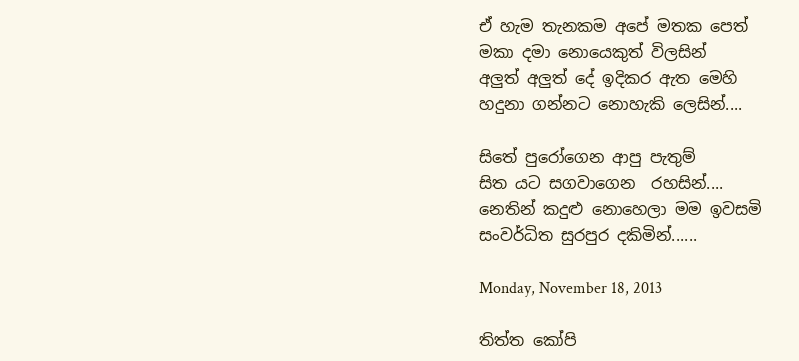ඒ හැම තැනකම අපේ මතක පෙත්
මකා දමා නොයෙකුත් විලසින්
අලුත් අලුත් දේ ඉදිකර ඇත මෙහි
හදුනා ගන්නට නොහැකි ලෙසින්....

සිතේ පුරෝගෙන ආපු පැතුම්
සිත යට සගවාගෙන  රහසින්....
නෙතින් කදුළු නොහෙලා මම ඉවසමි
සංවර්ධිත සුරපුර දකිමින්......

Monday, November 18, 2013

තිත්ත කෝපි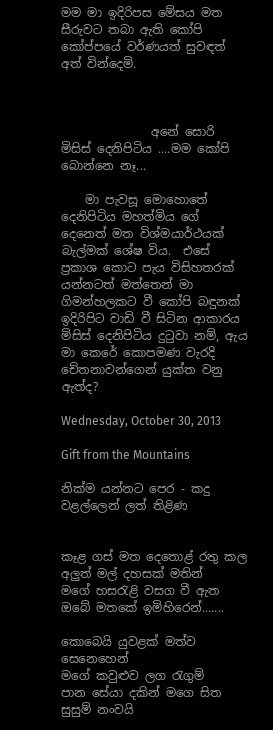මම මා ඉදිරිපස මේසය මත සීරුවට තබා ඇති කෝපි කෝප්පයේ වර්ණයත් සුවඳත් අත් වින්දෙමි.



               අනේ සොරි මිසිස් දෙනිපිටිය ....මම කෝපි බොන්නෙ නෑ...

    මා පැවසූ මොහොතේ දෙනිපිටිය මහත්මිය ගේ දෙනෙත් මත විශ්මයාර්ථයක් බැල්මක් ශේෂ විය.  එසේ ප්‍රකාශ කොට පැය විසිහතරක් යන්නටත් මත්තෙන් මා ගිමන්හලකට වී කෝපි බඳුනක් ඉදිරිපිට වාඩි වී සිටින ආකාරය මිසිස් දෙනිපිටිය දුටුවා නම්, ඇය මා කෙරේ කොපමණ වැරදි චේතනාවන්ගෙන් යුක්ත වනු ඇත්ද?

Wednesday, October 30, 2013

Gift from the Mountains

නික්ම යන්නට පෙර - කදු වළල්ලෙන් ලත් තිළිණ


කෑළ ගස් මත දෙතොළ් රතු කල
අලුත් මල් දහසක් මතින්
මගේ හසරැළි වසග වී ඇත
ඔබේ මතකේ ඉමිහිරෙන්.......

කොබෙයි යුවළක් මත්ව සෙනෙහෙන්
මගේ කවුළුව ලග රැගුම්
පාන සේයා දකින් මගෙ සිත
සුසුම් නංවයි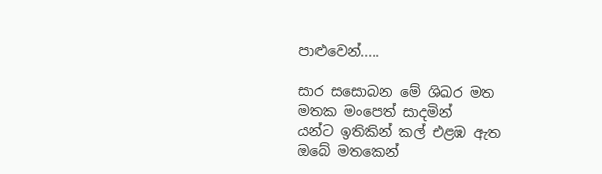පාළුවෙන්.....

සාර ‍සසොබන මේ ශිඛර මත
මතක මංපෙත් සාදමින්
යන්ට ඉතිකින් කල් එළඹ ඇත
ඔබේ මතකෙන්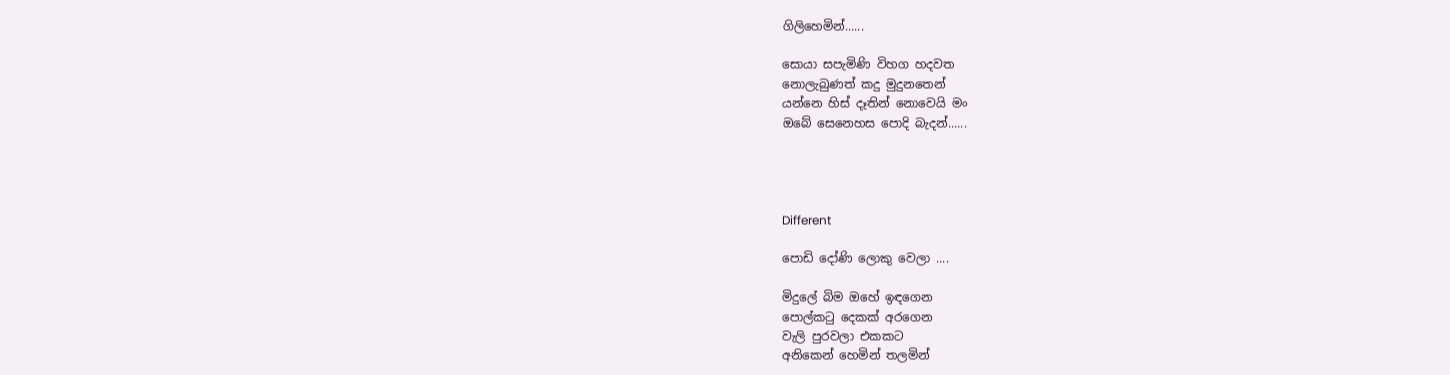ගිලිහෙමින්......

සොයා සපැමිණි විහග හදවත
නොලැබුණත් කදු මුදුනතෙන්
යන්නෙ හිස් දෑතින් නොවෙයි මං
ඔබේ සෙනෙහස පොදි බැදන්......




Different

පොඩි දෝණි ලොකු වෙලා ....

මිදුලේ බිම ඔහේ ඉඳගෙන
පොල්කටු දෙකක් අරගෙන
වැලි පුරවලා එකකට
අනිකෙන් හෙමින් තලමින්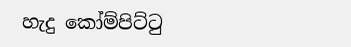හැදු කෝම්පිට්ටු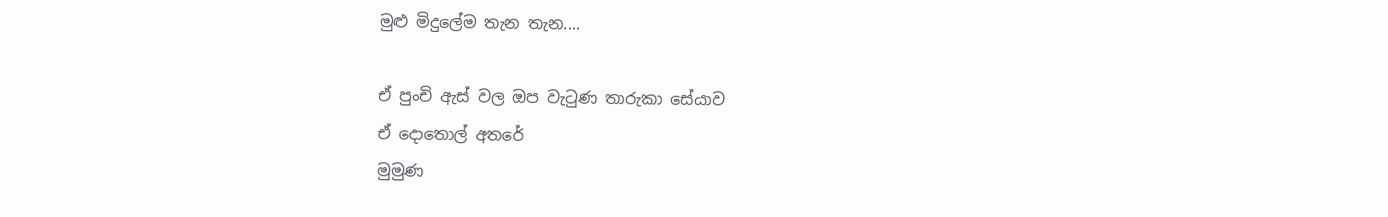මුළු මිදුලේම තැන තැන....

ඒ පුංචි ඇස් වල ඔප වැටුණ තාරුකා සේයාව
ඒ දොතොල් අතරේ
මුමුණ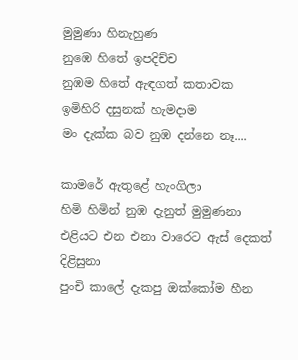මුමුණා හිනැහුණ
නුඹෙ හිතේ ඉපදිච්ච
නුඹම හිතේ ඇඳගත් කතාවක
ඉමිහිරි දසුනක් හැමදාම
මං දැක්ක බව නුඹ දන්නෙ නෑ....

කාමරේ ඇතුළේ හැංගිලා
හිමි හිමින් නුඹ දැනුත් මුමුණනා
එළියට එන එනා වාරෙට ඇස් දෙකත් දිළිසුනා
පුංචි කාලේ දැකපු ඔක්කෝම හීන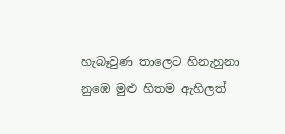හැබෑවුණ තාලෙට හිනැහුනා
නුඹෙ මුළු හිතම ඇහිලත්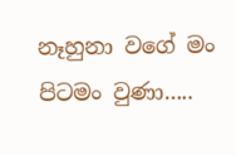නෑහුනා වගේ මං පිටමං වුණා.....